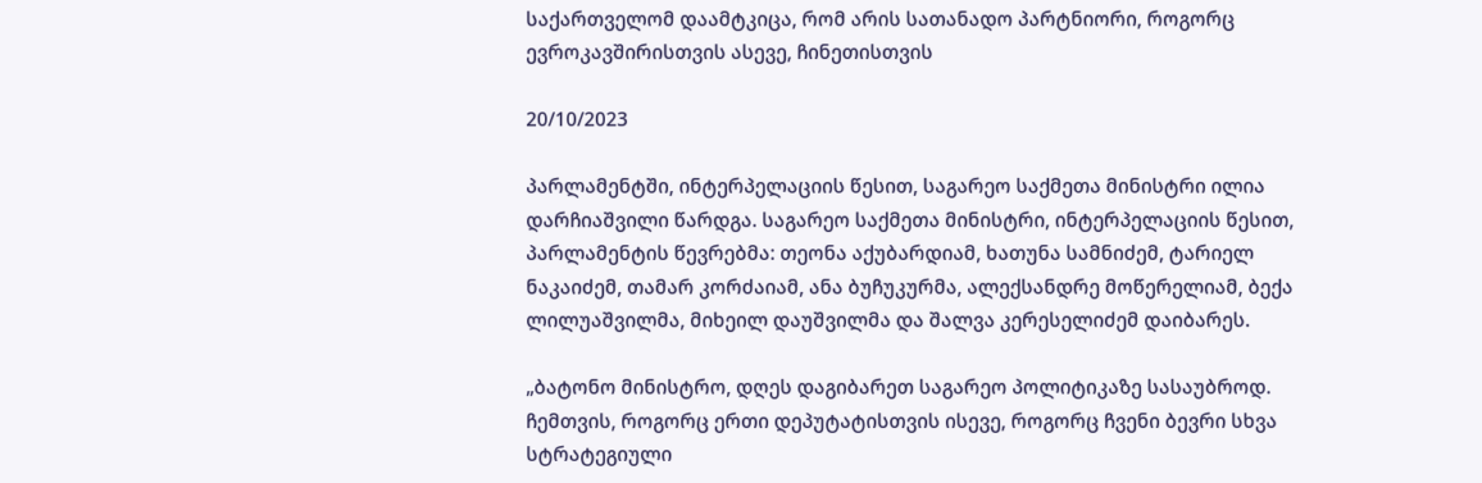საქართველომ დაამტკიცა, რომ არის სათანადო პარტნიორი, როგორც ევროკავშირისთვის ასევე, ჩინეთისთვის

20/10/2023

პარლამენტში, ინტერპელაციის წესით, საგარეო საქმეთა მინისტრი ილია დარჩიაშვილი წარდგა. საგარეო საქმეთა მინისტრი, ინტერპელაციის წესით, პარლამენტის წევრებმა: თეონა აქუბარდიამ, ხათუნა სამნიძემ, ტარიელ ნაკაიძემ, თამარ კორძაიამ, ანა ბუჩუკურმა, ალექსანდრე მოწერელიამ, ბექა ლილუაშვილმა, მიხეილ დაუშვილმა და შალვა კერესელიძემ დაიბარეს.

„ბატონო მინისტრო, დღეს დაგიბარეთ საგარეო პოლიტიკაზე სასაუბროდ. ჩემთვის, როგორც ერთი დეპუტატისთვის ისევე, როგორც ჩვენი ბევრი სხვა სტრატეგიული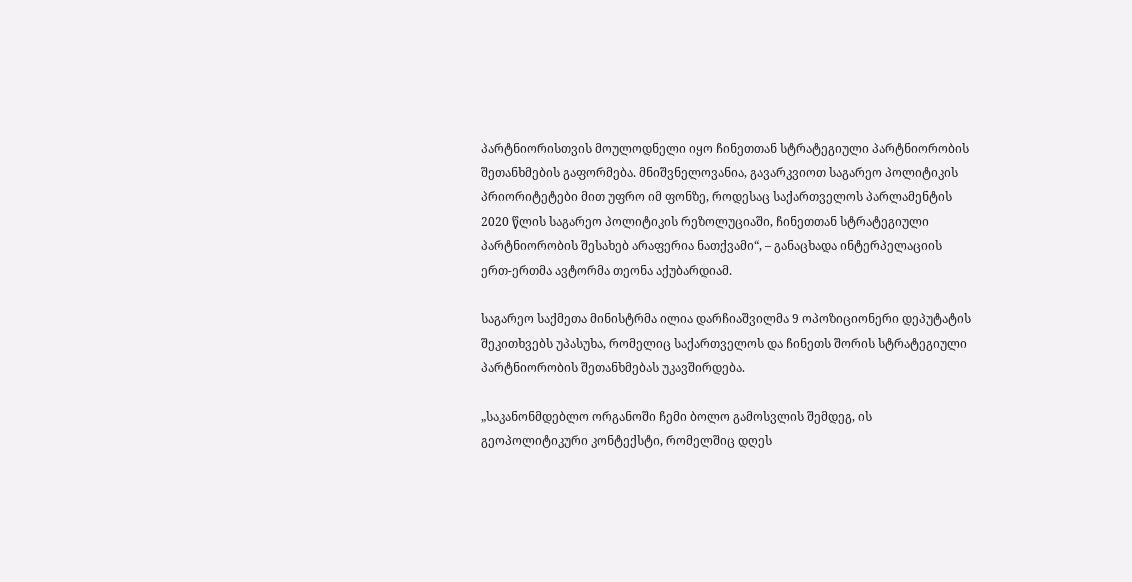პარტნიორისთვის მოულოდნელი იყო ჩინეთთან სტრატეგიული პარტნიორობის შეთანხმების გაფორმება. მნიშვნელოვანია, გავარკვიოთ საგარეო პოლიტიკის პრიორიტეტები მით უფრო იმ ფონზე, როდესაც საქართველოს პარლამენტის 2020 წლის საგარეო პოლიტიკის რეზოლუციაში, ჩინეთთან სტრატეგიული პარტნიორობის შესახებ არაფერია ნათქვამი“, – განაცხადა ინტერპელაციის ერთ-ერთმა ავტორმა თეონა აქუბარდიამ.

საგარეო საქმეთა მინისტრმა ილია დარჩიაშვილმა 9 ოპოზიციონერი დეპუტატის შეკითხვებს უპასუხა, რომელიც საქართველოს და ჩინეთს შორის სტრატეგიული პარტნიორობის შეთანხმებას უკავშირდება.

„საკანონმდებლო ორგანოში ჩემი ბოლო გამოსვლის შემდეგ, ის გეოპოლიტიკური კონტექსტი, რომელშიც დღეს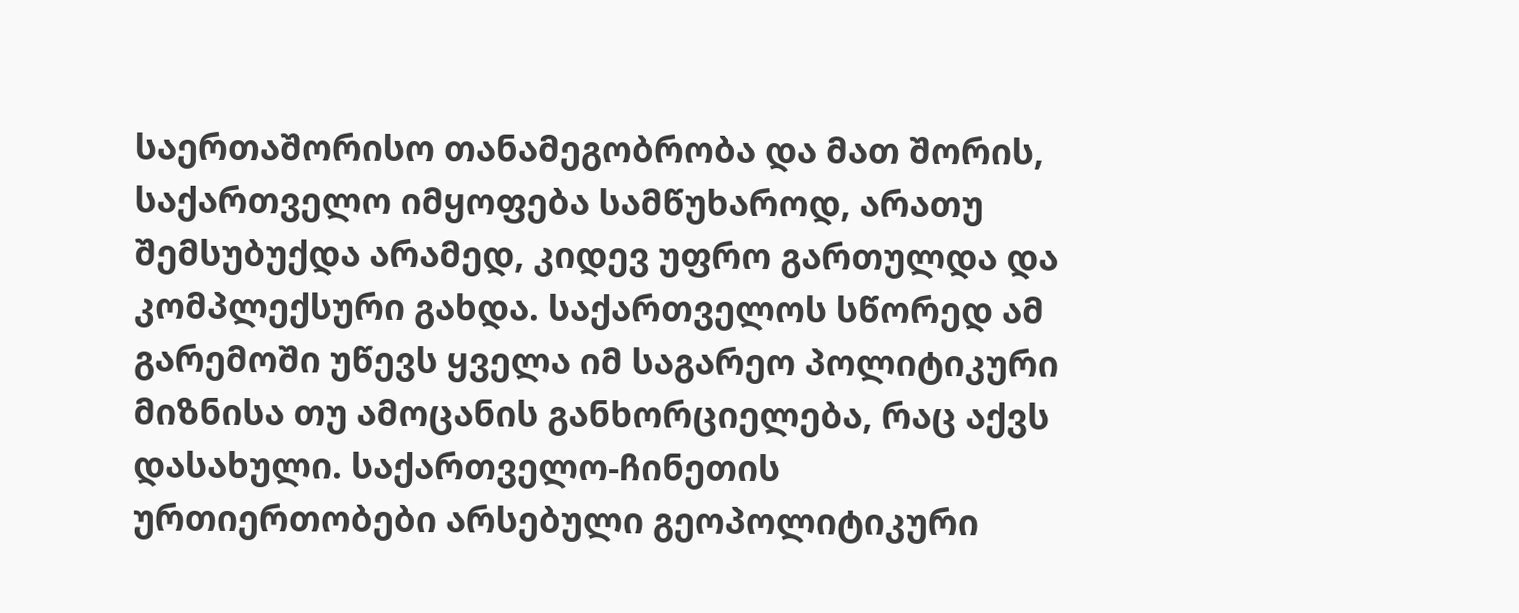საერთაშორისო თანამეგობრობა და მათ შორის, საქართველო იმყოფება სამწუხაროდ, არათუ შემსუბუქდა არამედ, კიდევ უფრო გართულდა და კომპლექსური გახდა. საქართველოს სწორედ ამ გარემოში უწევს ყველა იმ საგარეო პოლიტიკური მიზნისა თუ ამოცანის განხორციელება, რაც აქვს დასახული. საქართველო-ჩინეთის ურთიერთობები არსებული გეოპოლიტიკური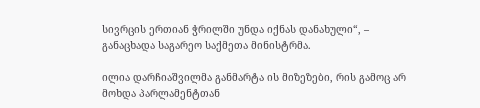სივრცის ერთიან ჭრილში უნდა იქნას დანახული“, – განაცხადა საგარეო საქმეთა მინისტრმა.

ილია დარჩიაშვილმა განმარტა ის მიზეზები, რის გამოც არ მოხდა პარლამენტთან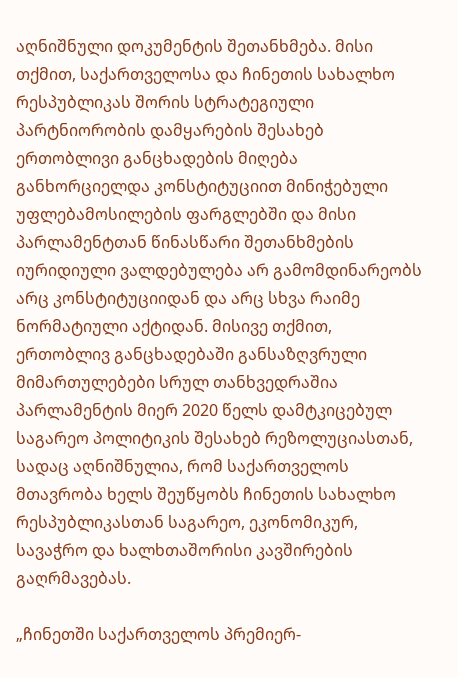აღნიშნული დოკუმენტის შეთანხმება. მისი თქმით, საქართველოსა და ჩინეთის სახალხო რესპუბლიკას შორის სტრატეგიული პარტნიორობის დამყარების შესახებ ერთობლივი განცხადების მიღება განხორციელდა კონსტიტუციით მინიჭებული უფლებამოსილების ფარგლებში და მისი პარლამენტთან წინასწარი შეთანხმების იურიდიული ვალდებულება არ გამომდინარეობს არც კონსტიტუციიდან და არც სხვა რაიმე ნორმატიული აქტიდან. მისივე თქმით, ერთობლივ განცხადებაში განსაზღვრული მიმართულებები სრულ თანხვედრაშია პარლამენტის მიერ 2020 წელს დამტკიცებულ საგარეო პოლიტიკის შესახებ რეზოლუციასთან, სადაც აღნიშნულია, რომ საქართველოს მთავრობა ხელს შეუწყობს ჩინეთის სახალხო რესპუბლიკასთან საგარეო, ეკონომიკურ, სავაჭრო და ხალხთაშორისი კავშირების გაღრმავებას.

„ჩინეთში საქართველოს პრემიერ-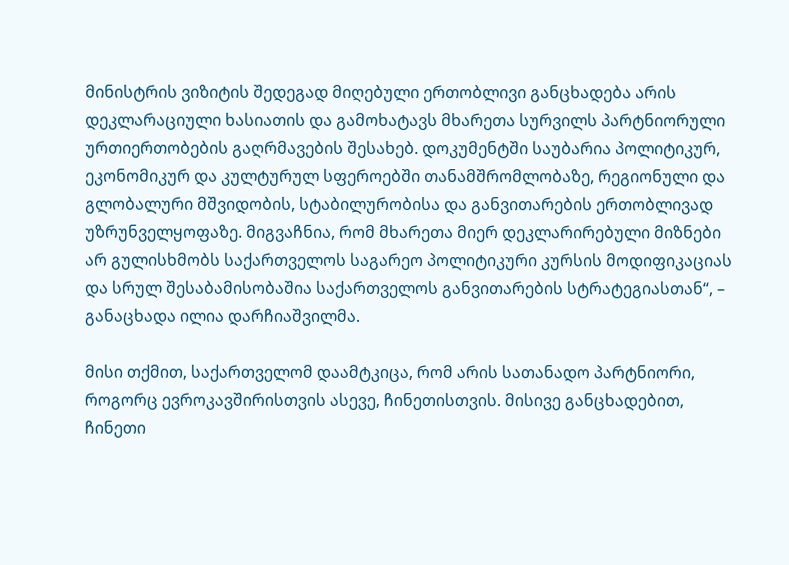მინისტრის ვიზიტის შედეგად მიღებული ერთობლივი განცხადება არის დეკლარაციული ხასიათის და გამოხატავს მხარეთა სურვილს პარტნიორული ურთიერთობების გაღრმავების შესახებ. დოკუმენტში საუბარია პოლიტიკურ, ეკონომიკურ და კულტურულ სფეროებში თანამშრომლობაზე, რეგიონული და გლობალური მშვიდობის, სტაბილურობისა და განვითარების ერთობლივად უზრუნველყოფაზე. მიგვაჩნია, რომ მხარეთა მიერ დეკლარირებული მიზნები არ გულისხმობს საქართველოს საგარეო პოლიტიკური კურსის მოდიფიკაციას და სრულ შესაბამისობაშია საქართველოს განვითარების სტრატეგიასთან“, – განაცხადა ილია დარჩიაშვილმა.

მისი თქმით, საქართველომ დაამტკიცა, რომ არის სათანადო პარტნიორი, როგორც ევროკავშირისთვის ასევე, ჩინეთისთვის. მისივე განცხადებით, ჩინეთი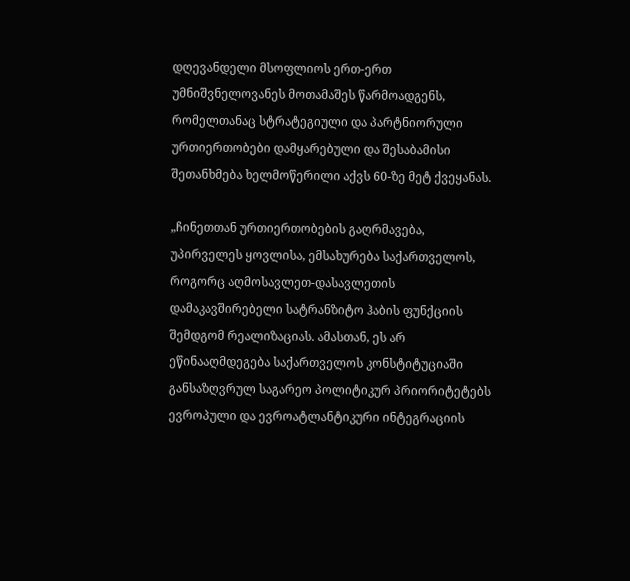დღევანდელი მსოფლიოს ერთ-ერთ უმნიშვნელოვანეს მოთამაშეს წარმოადგენს, რომელთანაც სტრატეგიული და პარტნიორული ურთიერთობები დამყარებული და შესაბამისი შეთანხმება ხელმოწერილი აქვს 60-ზე მეტ ქვეყანას.

„ჩინეთთან ურთიერთობების გაღრმავება, უპირველეს ყოვლისა, ემსახურება საქართველოს, როგორც აღმოსავლეთ-დასავლეთის დამაკავშირებელი სატრანზიტო ჰაბის ფუნქციის შემდგომ რეალიზაციას. ამასთან, ეს არ ეწინააღმდეგება საქართველოს კონსტიტუციაში განსაზღვრულ საგარეო პოლიტიკურ პრიორიტეტებს ევროპული და ევროატლანტიკური ინტეგრაციის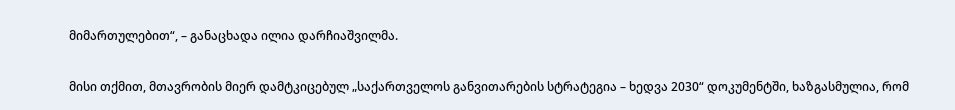მიმართულებით“, – განაცხადა ილია დარჩიაშვილმა.

მისი თქმით, მთავრობის მიერ დამტკიცებულ „საქართველოს განვითარების სტრატეგია – ხედვა 2030“ დოკუმენტში, ხაზგასმულია, რომ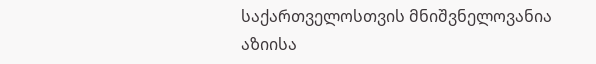საქართველოსთვის მნიშვნელოვანია აზიისა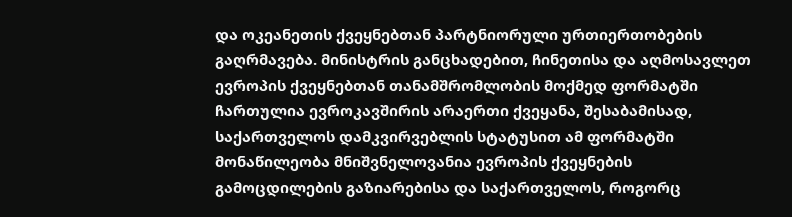და ოკეანეთის ქვეყნებთან პარტნიორული ურთიერთობების გაღრმავება. მინისტრის განცხადებით, ჩინეთისა და აღმოსავლეთ ევროპის ქვეყნებთან თანამშრომლობის მოქმედ ფორმატში ჩართულია ევროკავშირის არაერთი ქვეყანა, შესაბამისად, საქართველოს დამკვირვებლის სტატუსით ამ ფორმატში მონაწილეობა მნიშვნელოვანია ევროპის ქვეყნების გამოცდილების გაზიარებისა და საქართველოს, როგორც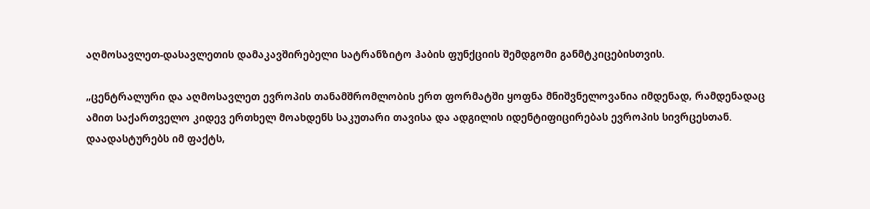აღმოსავლეთ-დასავლეთის დამაკავშირებელი სატრანზიტო ჰაბის ფუნქციის შემდგომი განმტკიცებისთვის.

„ცენტრალური და აღმოსავლეთ ევროპის თანამშრომლობის ერთ ფორმატში ყოფნა მნიშვნელოვანია იმდენად, რამდენადაც ამით საქართველო კიდევ ერთხელ მოახდენს საკუთარი თავისა და ადგილის იდენტიფიცირებას ევროპის სივრცესთან. დაადასტურებს იმ ფაქტს,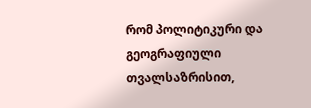რომ პოლიტიკური და გეოგრაფიული თვალსაზრისით,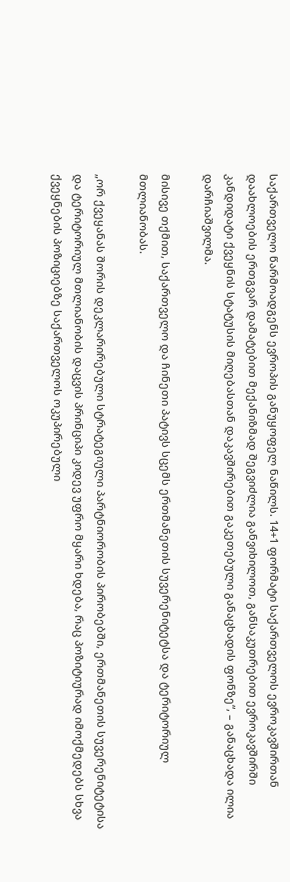საქართველო წარმოადგენს ევროპის განუყოფელ ნაწილს. 14+1 ფორმატი საქართველოს ევროკავშირთან დაახლოების ერთგვარ დამატებით მექანიზმად შეგვიძლია განვიხილოთ, განსაკუთრებით ევროკავშირში კანდიდატი ქვეყნის სტატუსის მიღებასთან დაკავშირებით გაკეთებული განაცხადის ფონზე“, – განაცხადა ილია დარჩიაშვილმა.

მისივე თქმით, საქართველო და ჩინეთი პატივს სცემს ერთმანეთის სუვერენიტეტსა და ტერიტორიულ მთლიანობას.

„ორ ქვეყანას შორის დეკლარირებული სტრატეგიული პარტნიორობის პირობებში, ერთმანეთის სუვერენიტეტისა და ტერიტორიულ მთლიანობის დაცვის პრინციპი კიდევ უფრო მყარი ხდება, რაც პოზიტიურად იმოქმედებს სხვა ქვეყნების პოზიციებზე საქართველოს ოკუპირებული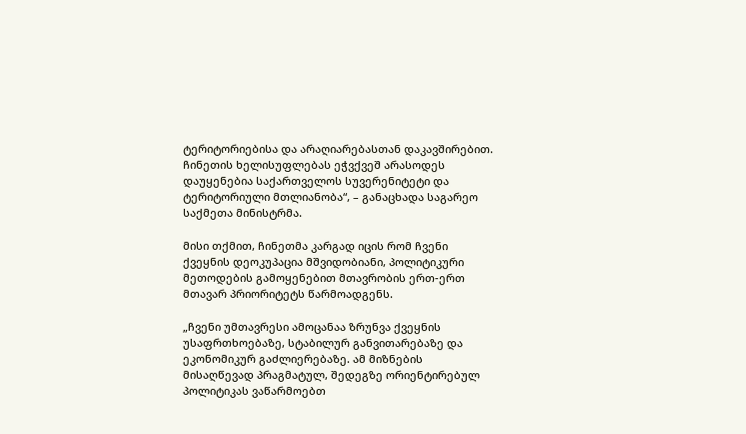ტერიტორიებისა და არაღიარებასთან დაკავშირებით. ჩინეთის ხელისუფლებას ეჭვქვეშ არასოდეს დაუყენებია საქართველოს სუვერენიტეტი და ტერიტორიული მთლიანობა“, – განაცხადა საგარეო საქმეთა მინისტრმა.

მისი თქმით, ჩინეთმა კარგად იცის რომ ჩვენი ქვეყნის დეოკუპაცია მშვიდობიანი, პოლიტიკური მეთოდების გამოყენებით მთავრობის ერთ-ერთ მთავარ პრიორიტეტს წარმოადგენს.

„ჩვენი უმთავრესი ამოცანაა ზრუნვა ქვეყნის უსაფრთხოებაზე, სტაბილურ განვითარებაზე და ეკონომიკურ გაძლიერებაზე. ამ მიზნების მისაღწევად პრაგმატულ, შედეგზე ორიენტირებულ პოლიტიკას ვაწარმოებთ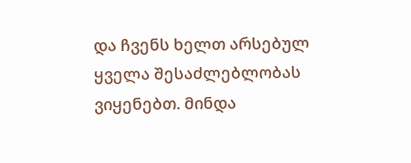და ჩვენს ხელთ არსებულ ყველა შესაძლებლობას ვიყენებთ. მინდა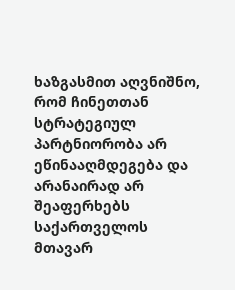ხაზგასმით აღვნიშნო, რომ ჩინეთთან სტრატეგიულ პარტნიორობა არ ეწინააღმდეგება და არანაირად არ შეაფერხებს საქართველოს მთავარ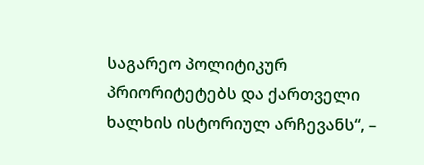საგარეო პოლიტიკურ პრიორიტეტებს და ქართველი ხალხის ისტორიულ არჩევანს“, –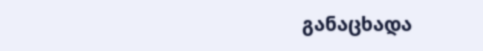განაცხადა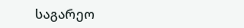საგარეო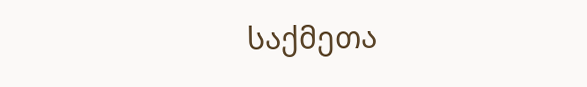საქმეთა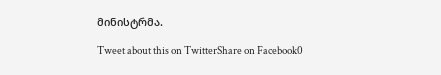მინისტრმა.

Tweet about this on TwitterShare on Facebook0